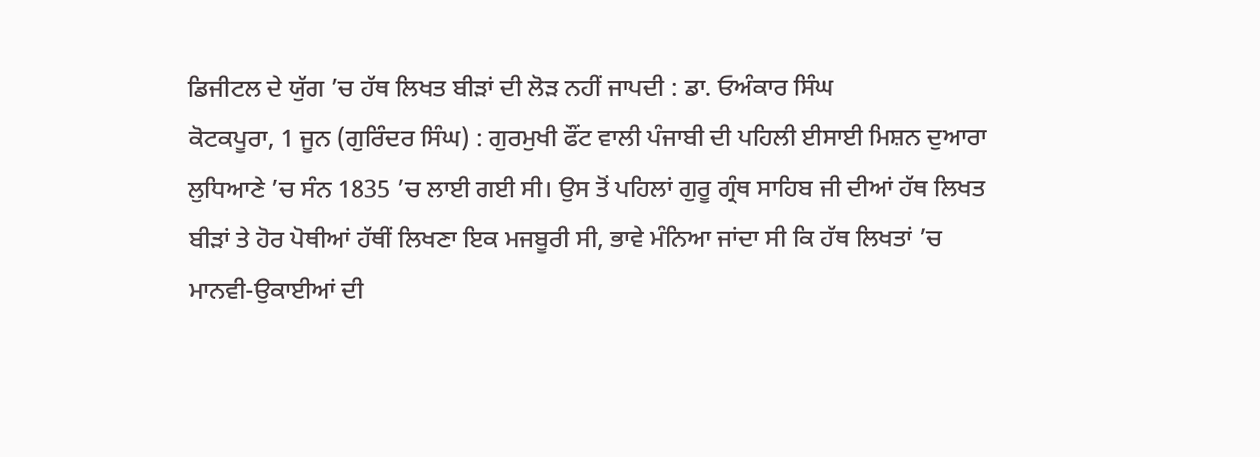ਡਿਜੀਟਲ ਦੇ ਯੁੱਗ ’ਚ ਹੱਥ ਲਿਖਤ ਬੀੜਾਂ ਦੀ ਲੋੜ ਨਹੀਂ ਜਾਪਦੀ : ਡਾ. ਓਅੰਕਾਰ ਸਿੰਘ
ਕੋਟਕਪੂਰਾ, 1 ਜੂਨ (ਗੁਰਿੰਦਰ ਸਿੰਘ) : ਗੁਰਮੁਖੀ ਫੌਂਟ ਵਾਲੀ ਪੰਜਾਬੀ ਦੀ ਪਹਿਲੀ ਈਸਾਈ ਮਿਸ਼ਨ ਦੁਆਰਾ ਲੁਧਿਆਣੇ ’ਚ ਸੰਨ 1835 ’ਚ ਲਾਈ ਗਈ ਸੀ। ਉਸ ਤੋਂ ਪਹਿਲਾਂ ਗੁਰੂ ਗ੍ਰੰਥ ਸਾਹਿਬ ਜੀ ਦੀਆਂ ਹੱਥ ਲਿਖਤ ਬੀੜਾਂ ਤੇ ਹੋਰ ਪੋਥੀਆਂ ਹੱਥੀਂ ਲਿਖਣਾ ਇਕ ਮਜਬੂਰੀ ਸੀ, ਭਾਵੇ ਮੰਨਿਆ ਜਾਂਦਾ ਸੀ ਕਿ ਹੱਥ ਲਿਖਤਾਂ ’ਚ ਮਾਨਵੀ-ਉਕਾਈਆਂ ਦੀ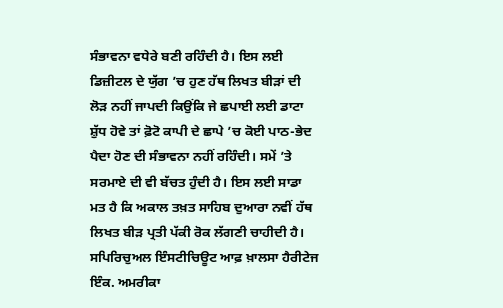ਸੰਭਾਵਨਾ ਵਧੇਰੇ ਬਣੀ ਰਹਿੰਦੀ ਹੈ। ਇਸ ਲਈ ਡਿਜ਼ੀਟਲ ਦੇ ਯੁੱਗ ’ਚ ਹੁਣ ਹੱਥ ਲਿਖਤ ਬੀੜਾਂ ਦੀ ਲੋੜ ਨਹੀਂ ਜਾਪਦੀ ਕਿਉਂਕਿ ਜੇ ਛਪਾਈ ਲਈ ਡਾਟਾ ਸ਼ੁੱਧ ਹੋਵੇ ਤਾਂ ਫ਼ੋਟੋ ਕਾਪੀ ਦੇ ਛਾਪੇ ’ਚ ਕੋਈ ਪਾਠ-ਭੇਦ ਪੈਦਾ ਹੋਣ ਦੀ ਸੰਭਾਵਨਾ ਨਹੀਂ ਰਹਿੰਦੀ। ਸਮੇਂ ’ਤੇ ਸਰਮਾਏ ਦੀ ਵੀ ਬੱਚਤ ਹੁੰਦੀ ਹੈ। ਇਸ ਲਈ ਸਾਡਾ ਮਤ ਹੈ ਕਿ ਅਕਾਲ ਤਖ਼ਤ ਸਾਹਿਬ ਦੁਆਰਾ ਨਵੀਂ ਹੱਥ ਲਿਖਤ ਬੀੜ ਪ੍ਰਤੀ ਪੱਕੀ ਰੋਕ ਲੱਗਣੀ ਚਾਹੀਦੀ ਹੈ।
ਸਪਿਰਿਚੁਅਲ ਇੰਸਟੀਚਿਊਟ ਆਫ਼ ਖ਼ਾਲਸਾ ਹੈਰੀਟੇਜ ਇੰਕ. ਅਮਰੀਕਾ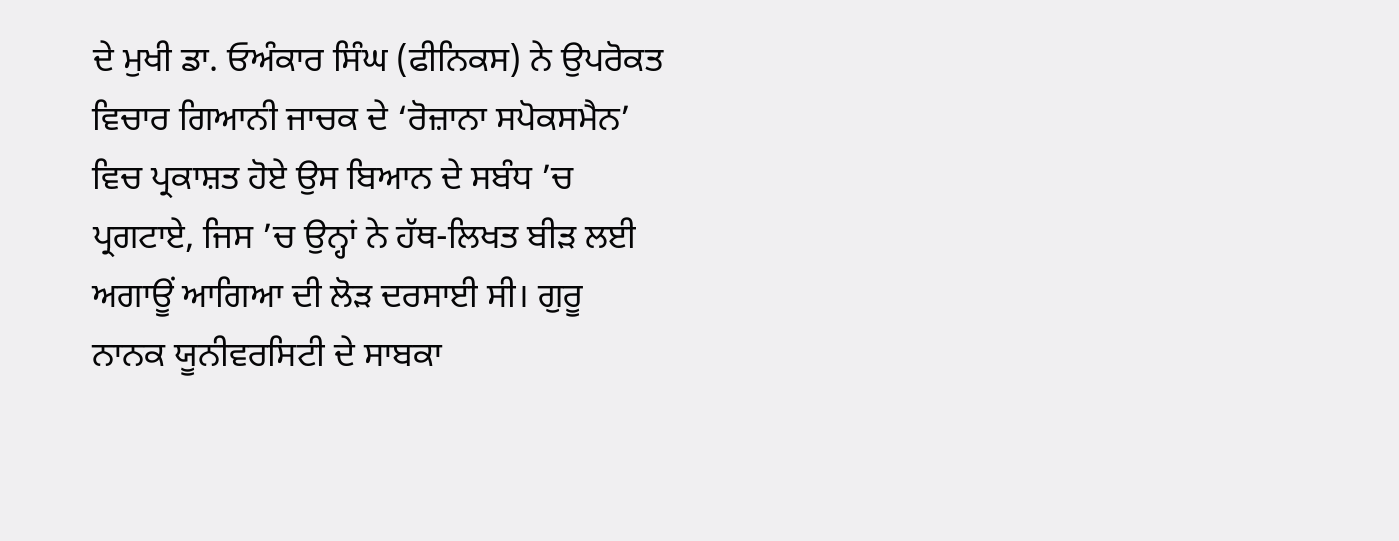ਦੇ ਮੁਖੀ ਡਾ. ਓਅੰਕਾਰ ਸਿੰਘ (ਫੀਨਿਕਸ) ਨੇ ਉਪਰੋਕਤ ਵਿਚਾਰ ਗਿਆਨੀ ਜਾਚਕ ਦੇ ‘ਰੋਜ਼ਾਨਾ ਸਪੋਕਸਮੈਨ’ ਵਿਚ ਪ੍ਰਕਾਸ਼ਤ ਹੋਏ ਉਸ ਬਿਆਨ ਦੇ ਸਬੰਧ ’ਚ ਪ੍ਰਗਟਾਏ, ਜਿਸ ’ਚ ਉਨ੍ਹਾਂ ਨੇ ਹੱਥ-ਲਿਖਤ ਬੀੜ ਲਈ ਅਗਾਊਂ ਆਗਿਆ ਦੀ ਲੋੜ ਦਰਸਾਈ ਸੀ। ਗੁਰੂ ਨਾਨਕ ਯੂਨੀਵਰਸਿਟੀ ਦੇ ਸਾਬਕਾ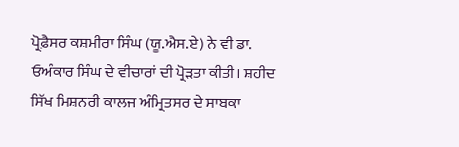ਪ੍ਰੋਫ਼ੈਸਰ ਕਸ਼ਮੀਰਾ ਸਿੰਘ (ਯੂ.ਐਸ.ਏ) ਨੇ ਵੀ ਡਾ. ਓਅੰਕਾਰ ਸਿੰਘ ਦੇ ਵੀਚਾਰਾਂ ਦੀ ਪ੍ਰੋੜਤਾ ਕੀਤੀ। ਸ਼ਹੀਦ ਸਿੱਖ ਮਿਸ਼ਨਰੀ ਕਾਲਜ ਅੰਮ੍ਰਿਤਸਰ ਦੇ ਸਾਬਕਾ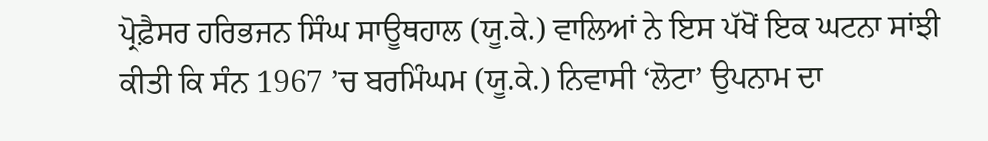ਪ੍ਰੋਫ਼ੈਸਰ ਹਰਿਭਜਨ ਸਿੰਘ ਸਾਊਥਹਾਲ (ਯੂ.ਕੇ.) ਵਾਲਿਆਂ ਨੇ ਇਸ ਪੱਖੋਂ ਇਕ ਘਟਨਾ ਸਾਂਝੀ ਕੀਤੀ ਕਿ ਸੰਨ 1967 ’ਚ ਬਰਮਿੰਘਮ (ਯੂ.ਕੇ.) ਨਿਵਾਸੀ ‘ਲੋਟਾ’ ਉਪਨਾਮ ਦਾ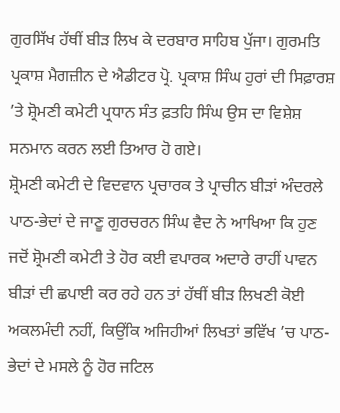ਗੁਰਸਿੱਖ ਹੱਥੀਂ ਬੀੜ ਲਿਖ ਕੇ ਦਰਬਾਰ ਸਾਹਿਬ ਪੁੱਜਾ। ਗੁਰਮਤਿ ਪ੍ਰਕਾਸ਼ ਮੈਗਜ਼ੀਨ ਦੇ ਐਡੀਟਰ ਪ੍ਰੋ. ਪ੍ਰਕਾਸ਼ ਸਿੰਘ ਹੁਰਾਂ ਦੀ ਸਿਫ਼ਾਰਸ਼ ’ਤੇ ਸ਼੍ਰੋਮਣੀ ਕਮੇਟੀ ਪ੍ਰਧਾਨ ਸੰਤ ਫ਼ਤਹਿ ਸਿੰਘ ਉਸ ਦਾ ਵਿਸ਼ੇਸ਼ ਸਨਮਾਨ ਕਰਨ ਲਈ ਤਿਆਰ ਹੋ ਗਏ।
ਸ਼੍ਰੋਮਣੀ ਕਮੇਟੀ ਦੇ ਵਿਦਵਾਨ ਪ੍ਰਚਾਰਕ ਤੇ ਪ੍ਰਾਚੀਨ ਬੀੜਾਂ ਅੰਦਰਲੇ ਪਾਠ-ਭੇਦਾਂ ਦੇ ਜਾਣੂ ਗੁਰਚਰਨ ਸਿੰਘ ਵੈਦ ਨੇ ਆਖਿਆ ਕਿ ਹੁਣ ਜਦੋਂ ਸ਼੍ਰੋਮਣੀ ਕਮੇਟੀ ਤੇ ਹੋਰ ਕਈ ਵਪਾਰਕ ਅਦਾਰੇ ਰਾਹੀਂ ਪਾਵਨ ਬੀੜਾਂ ਦੀ ਛਪਾਈ ਕਰ ਰਹੇ ਹਨ ਤਾਂ ਹੱਥੀਂ ਬੀੜ ਲਿਖਣੀ ਕੋਈ ਅਕਲਮੰਦੀ ਨਹੀਂ, ਕਿਉਂਕਿ ਅਜਿਹੀਆਂ ਲਿਖਤਾਂ ਭਵਿੱਖ ’ਚ ਪਾਠ-ਭੇਦਾਂ ਦੇ ਮਸਲੇ ਨੂੰ ਹੋਰ ਜਟਿਲ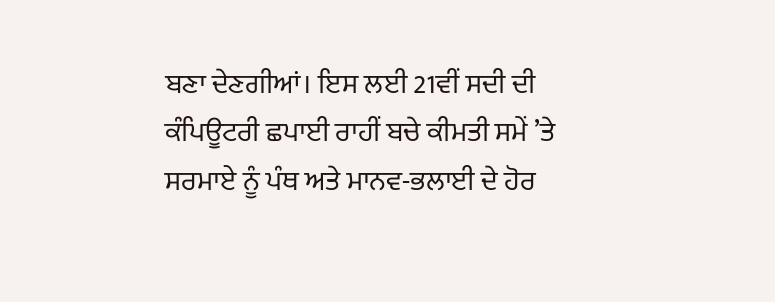ਬਣਾ ਦੇਣਗੀਆਂ। ਇਸ ਲਈ 21ਵੀਂ ਸਦੀ ਦੀ ਕੰਪਿਊਟਰੀ ਛਪਾਈ ਰਾਹੀਂ ਬਚੇ ਕੀਮਤੀ ਸਮੇਂ ’ਤੇ ਸਰਮਾਏ ਨੂੰ ਪੰਥ ਅਤੇ ਮਾਨਵ-ਭਲਾਈ ਦੇ ਹੋਰ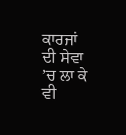ਕਾਰਜਾਂ ਦੀ ਸੇਵਾ ’ਚ ਲਾ ਕੇ ਵੀ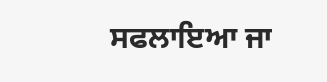ਸਫਲਾਇਆ ਜਾ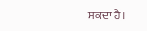ਸਕਦਾ ਹੈ।